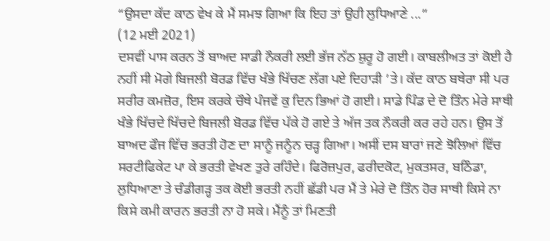“ਉਸਦਾ ਕੱਦ ਕਾਠ ਵੇਖ ਕੇ ਮੈਂ ਸਮਝ ਗਿਆ ਕਿ ਇਹ ਤਾਂ ਉਹੀ ਲੁਧਿਆਣੇ ...”
(12 ਮਈ 2021)
ਦਸਵੀਂ ਪਾਸ ਕਰਨ ਤੋਂ ਬਾਅਦ ਸਾਡੀ ਨੌਕਰੀ ਲਈ ਭੱਜ ਨੱਠ ਸ਼ੁਰੂ ਹੋ ਗਈ। ਕਾਬਲੀਅਤ ਤਾਂ ਕੋਈ ਹੈ ਨਹੀਂ ਸੀ ਮੋਗੇ ਬਿਜਲੀ ਬੋਰਡ ਵਿੱਚ ਖੰਭੇ ਖਿੱਚਣ ਲੱਗ ਪਏ ਦਿਹਾੜੀ ’ਤੇ। ਕੱਦ ਕਾਠ ਬਥੇਰਾ ਸੀ ਪਰ ਸਰੀਰ ਕਮਜ਼ੋਰ, ਇਸ ਕਰਕੇ ਚੌਥੇ ਪੰਜਵੇਂ ਕੁ ਦਿਨ ਭਿਆਂ ਹੋ ਗਈ। ਸਾਡੇ ਪਿੰਡ ਦੇ ਦੋ ਤਿੰਨ ਮੇਰੇ ਸਾਥੀ ਖੰਭੇ ਖਿੱਚਦੇ ਖਿੱਚਦੇ ਬਿਜਲੀ ਬੋਰਡ ਵਿੱਚ ਪੱਕੇ ਹੋ ਗਏ ਤੇ ਅੱਜ ਤਕ ਨੌਕਰੀ ਕਰ ਰਹੇ ਹਨ। ਉਸ ਤੋਂ ਬਾਅਦ ਫੌਜ ਵਿੱਚ ਭਰਤੀ ਹੋਣ ਦਾ ਸਾਨੂੰ ਜਨੂੰਨ ਚੜ੍ਹ ਗਿਆ। ਅਸੀਂ ਦਸ ਬਾਰਾਂ ਜਣੇ ਝੋਲਿਆਂ ਵਿੱਚ ਸਰਟੀਫਿਕੇਟ ਪਾ ਕੇ ਭਰਤੀ ਵੇਖਣ ਤੁਰੇ ਰਹਿੰਦੇ। ਫਿਰੋਜ਼ਪੁਰ, ਫਰੀਦਕੋਟ, ਮੁਕਤਸਰ, ਬਠਿੰਡਾ, ਲੁਧਿਆਣਾ ਤੇ ਚੰਡੀਗੜ੍ਹ ਤਕ ਕੋਈ ਭਰਤੀ ਨਹੀਂ ਛੱਡੀ ਪਰ ਮੈਂ ਤੇ ਮੇਰੇ ਦੋ ਤਿੰਨ ਹੋਰ ਸਾਥੀ ਕਿਸੇ ਨਾ ਕਿਸੇ ਕਮੀ ਕਾਰਨ ਭਰਤੀ ਨਾ ਹੋ ਸਕੇ। ਮੈਂਨੂੰ ਤਾਂ ਮਿਣਤੀ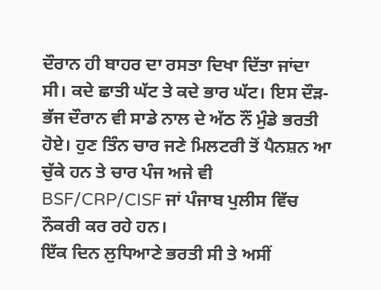ਦੌਰਾਨ ਹੀ ਬਾਹਰ ਦਾ ਰਸਤਾ ਦਿਖਾ ਦਿੱਤਾ ਜਾਂਦਾ ਸੀ। ਕਦੇ ਛਾਤੀ ਘੱਟ ਤੇ ਕਦੇ ਭਾਰ ਘੱਟ। ਇਸ ਦੌੜ-ਭੱਜ ਦੌਰਾਨ ਵੀ ਸਾਡੇ ਨਾਲ ਦੇ ਅੱਠ ਨੌਂ ਮੁੰਡੇ ਭਰਤੀ ਹੋਏ। ਹੁਣ ਤਿੰਨ ਚਾਰ ਜਣੇ ਮਿਲਟਰੀ ਤੋਂ ਪੈਨਸ਼ਨ ਆ ਚੁੱਕੇ ਹਨ ਤੇ ਚਾਰ ਪੰਜ ਅਜੇ ਵੀ BSF/CRP/CISF ਜਾਂ ਪੰਜਾਬ ਪੁਲੀਸ ਵਿੱਚ ਨੌਕਰੀ ਕਰ ਰਹੇ ਹਨ।
ਇੱਕ ਦਿਨ ਲੁਧਿਆਣੇ ਭਰਤੀ ਸੀ ਤੇ ਅਸੀਂ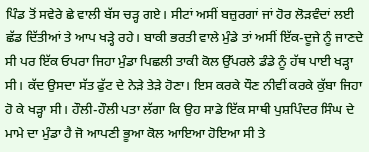ਪਿੰਡ ਤੋਂ ਸਵੇਰੇ ਛੇ ਵਾਲੀ ਬੱਸ ਚੜ੍ਹ ਗਏ। ਸੀਟਾਂ ਅਸੀਂ ਬਜ਼ੁਰਗਾਂ ਜਾਂ ਹੋਰ ਲੋੜਵੰਦਾਂ ਲਈ ਛੱਡ ਦਿੱਤੀਆਂ ਤੇ ਆਪ ਖੜ੍ਹੇ ਰਹੇ। ਬਾਕੀ ਭਰਤੀ ਵਾਲੇ ਮੁੰਡੇ ਤਾਂ ਅਸੀਂ ਇੱਕ-ਦੂਜੇ ਨੂੰ ਜਾਣਦੇ ਸੀ ਪਰ ਇੱਕ ਓਪਰਾ ਜਿਹਾ ਮੁੰਡਾ ਪਿਛਲੀ ਤਾਕੀ ਕੋਲ ਉੱਪਰਲੇ ਡੰਡੇ ਨੂੰ ਹੱਥ ਪਾਈ ਖੜ੍ਹਾ ਸੀ। ਕੱਦ ਉਸਦਾ ਸੱਤ ਫੁੱਟ ਦੇ ਨੇੜੇ ਤੇੜੇ ਹੋਣਾ। ਇਸ ਕਰਕੇ ਧੌਣ ਨੀਵੀਂ ਕਰਕੇ ਕੁੱਬਾ ਜਿਹਾ ਹੋ ਕੇ ਖੜ੍ਹਾ ਸੀ। ਹੌਲੀ-ਹੌਲੀ ਪਤਾ ਲੱਗਾ ਕਿ ਉਹ ਸਾਡੇ ਇੱਕ ਸਾਥੀ ਪੁਸ਼ਪਿੰਦਰ ਸਿੰਘ ਦੇ ਮਾਮੇ ਦਾ ਮੁੰਡਾ ਹੈ ਜੋ ਆਪਣੀ ਭੂਆ ਕੋਲ ਆਇਆ ਹੋਇਆ ਸੀ ਤੇ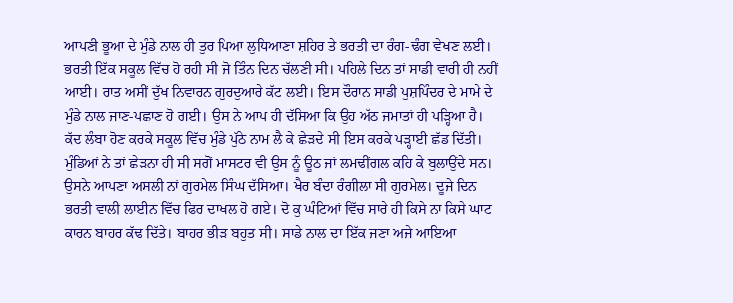ਆਪਣੀ ਭੂਆ ਦੇ ਮੁੰਡੇ ਨਾਲ ਹੀ ਤੁਰ ਪਿਆ ਲੁਧਿਆਣਾ ਸ਼ਹਿਰ ਤੇ ਭਰਤੀ ਦਾ ਰੰਗ-ਢੰਗ ਵੇਖਣ ਲਈ।
ਭਰਤੀ ਇੱਕ ਸਕੂਲ ਵਿੱਚ ਹੋ ਰਹੀ ਸੀ ਜੋ ਤਿੰਨ ਦਿਨ ਚੱਲਣੀ ਸੀ। ਪਹਿਲੇ ਦਿਨ ਤਾਂ ਸਾਡੀ ਵਾਰੀ ਹੀ ਨਹੀਂ ਆਈ। ਰਾਤ ਅਸੀਂ ਦੁੱਖ ਨਿਵਾਰਨ ਗੁਰਦੁਆਰੇ ਕੱਟ ਲਈ। ਇਸ ਦੌਰਾਨ ਸਾਡੀ ਪੁਸ਼ਪਿੰਦਰ ਦੇ ਮਾਮੇ ਦੇ ਮੁੰਡੇ ਨਾਲ ਜਾਣ-ਪਛਾਣ ਹੋ ਗਈ। ਉਸ ਨੇ ਆਪ ਹੀ ਦੱਸਿਆ ਕਿ ਉਹ ਅੱਠ ਜਮਾਤਾਂ ਹੀ ਪੜ੍ਹਿਆ ਹੈ। ਕੱਦ ਲੰਬਾ ਹੋਣ ਕਰਕੇ ਸਕੂਲ ਵਿੱਚ ਮੁੰਡੇ ਪੁੱਠੇ ਨਾਮ ਲੈ ਕੇ ਛੇੜਦੇ ਸੀ ਇਸ ਕਰਕੇ ਪੜ੍ਹਾਈ ਛੱਡ ਦਿੱਤੀ। ਮੁੰਡਿਆਂ ਨੇ ਤਾਂ ਛੇੜਨਾ ਹੀ ਸੀ ਸਗੋਂ ਮਾਸਟਰ ਵੀ ਉਸ ਨੂੰ ਊਠ ਜਾਂ ਲਮਢੀਂਗਲ ਕਹਿ ਕੇ ਬੁਲਾਉਂਦੇ ਸਨ। ਉਸਨੇ ਆਪਣਾ ਅਸਲੀ ਨਾਂ ਗੁਰਮੇਲ ਸਿੰਘ ਦੱਸਿਆ। ਖੈਰ ਬੰਦਾ ਰੰਗੀਲਾ ਸੀ ਗੁਰਮੇਲ। ਦੂਜੇ ਦਿਨ ਭਰਤੀ ਵਾਲੀ ਲਾਈਨ ਵਿੱਚ ਫਿਰ ਦਾਖਲ ਹੋ ਗਏ। ਦੋ ਕੁ ਘੰਟਿਆਂ ਵਿੱਚ ਸਾਰੇ ਹੀ ਕਿਸੇ ਨਾ ਕਿਸੇ ਘਾਟ ਕਾਰਨ ਬਾਹਰ ਕੱਢ ਦਿੱਤੇ। ਬਾਹਰ ਭੀੜ ਬਹੁਤ ਸੀ। ਸਾਡੇ ਨਾਲ ਦਾ ਇੱਕ ਜਣਾ ਅਜੇ ਆਇਆ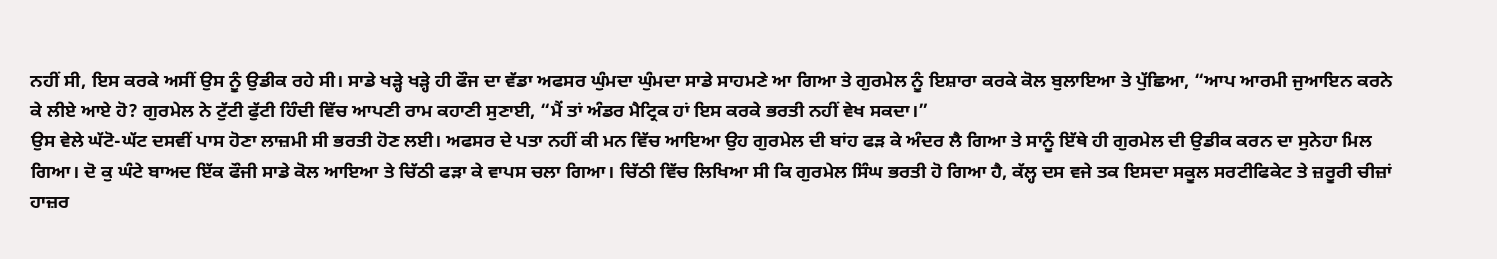ਨਹੀਂ ਸੀ, ਇਸ ਕਰਕੇ ਅਸੀਂ ਉਸ ਨੂੰ ਉਡੀਕ ਰਹੇ ਸੀ। ਸਾਡੇ ਖੜ੍ਹੇ ਖੜ੍ਹੇ ਹੀ ਫੌਜ ਦਾ ਵੱਡਾ ਅਫਸਰ ਘੁੰਮਦਾ ਘੁੰਮਦਾ ਸਾਡੇ ਸਾਹਮਣੇ ਆ ਗਿਆ ਤੇ ਗੁਰਮੇਲ ਨੂੰ ਇਸ਼ਾਰਾ ਕਰਕੇ ਕੋਲ ਬੁਲਾਇਆ ਤੇ ਪੁੱਛਿਆ, “ਆਪ ਆਰਮੀ ਜੁਆਇਨ ਕਰਨੇ ਕੇ ਲੀਏ ਆਏ ਹੋ? ਗੁਰਮੇਲ ਨੇ ਟੁੱਟੀ ਫੁੱਟੀ ਹਿੰਦੀ ਵਿੱਚ ਆਪਣੀ ਰਾਮ ਕਹਾਣੀ ਸੁਣਾਈ, “ਮੈਂ ਤਾਂ ਅੰਡਰ ਮੈਟ੍ਰਿਕ ਹਾਂ ਇਸ ਕਰਕੇ ਭਰਤੀ ਨਹੀਂ ਵੇਖ ਸਕਦਾ।”
ਉਸ ਵੇਲੇ ਘੱਟੋ-ਘੱਟ ਦਸਵੀਂ ਪਾਸ ਹੋਣਾ ਲਾਜ਼ਮੀ ਸੀ ਭਰਤੀ ਹੋਣ ਲਈ। ਅਫਸਰ ਦੇ ਪਤਾ ਨਹੀਂ ਕੀ ਮਨ ਵਿੱਚ ਆਇਆ ਉਹ ਗੁਰਮੇਲ ਦੀ ਬਾਂਹ ਫੜ ਕੇ ਅੰਦਰ ਲੈ ਗਿਆ ਤੇ ਸਾਨੂੰ ਇੱਥੇ ਹੀ ਗੁਰਮੇਲ ਦੀ ਉਡੀਕ ਕਰਨ ਦਾ ਸੁਨੇਹਾ ਮਿਲ ਗਿਆ। ਦੋ ਕੁ ਘੰਟੇ ਬਾਅਦ ਇੱਕ ਫੌਜੀ ਸਾਡੇ ਕੋਲ ਆਇਆ ਤੇ ਚਿੱਠੀ ਫੜਾ ਕੇ ਵਾਪਸ ਚਲਾ ਗਿਆ। ਚਿੱਠੀ ਵਿੱਚ ਲਿਖਿਆ ਸੀ ਕਿ ਗੁਰਮੇਲ ਸਿੰਘ ਭਰਤੀ ਹੋ ਗਿਆ ਹੈ, ਕੱਲ੍ਹ ਦਸ ਵਜੇ ਤਕ ਇਸਦਾ ਸਕੂਲ ਸਰਟੀਫਿਕੇਟ ਤੇ ਜ਼ਰੂਰੀ ਚੀਜ਼ਾਂ ਹਾਜ਼ਰ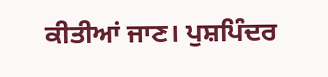ਕੀਤੀਆਂ ਜਾਣ। ਪੁਸ਼ਪਿੰਦਰ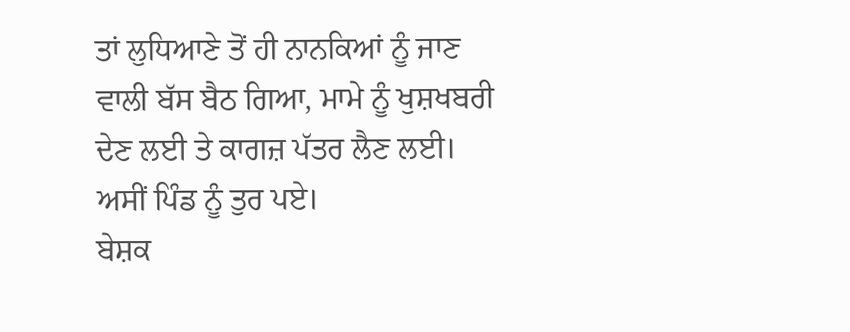ਤਾਂ ਲੁਧਿਆਣੇ ਤੋਂ ਹੀ ਨਾਨਕਿਆਂ ਨੂੰ ਜਾਣ ਵਾਲੀ ਬੱਸ ਬੈਠ ਗਿਆ, ਮਾਮੇ ਨੂੰ ਖੁਸ਼ਖਬਰੀ ਦੇਣ ਲਈ ਤੇ ਕਾਗਜ਼ ਪੱਤਰ ਲੈਣ ਲਈ। ਅਸੀਂ ਪਿੰਡ ਨੂੰ ਤੁਰ ਪਏ।
ਬੇਸ਼ਕ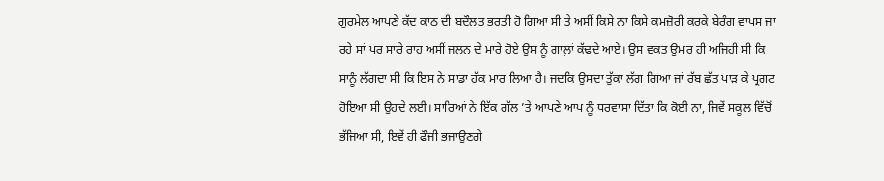ਗੁਰਮੇਲ ਆਪਣੇ ਕੱਦ ਕਾਠ ਦੀ ਬਦੌਲਤ ਭਰਤੀ ਹੋ ਗਿਆ ਸੀ ਤੇ ਅਸੀਂ ਕਿਸੇ ਨਾ ਕਿਸੇ ਕਮਜ਼ੋਰੀ ਕਰਕੇ ਬੇਰੰਗ ਵਾਪਸ ਜਾ ਰਹੇ ਸਾਂ ਪਰ ਸਾਰੇ ਰਾਹ ਅਸੀਂ ਜਲਨ ਦੇ ਮਾਰੇ ਹੋਏ ਉਸ ਨੂੰ ਗਾਲ਼ਾਂ ਕੱਢਦੇ ਆਏ। ਉਸ ਵਕਤ ਉਮਰ ਹੀ ਅਜਿਹੀ ਸੀ ਕਿ ਸਾਨੂੰ ਲੱਗਦਾ ਸੀ ਕਿ ਇਸ ਨੇ ਸਾਡਾ ਹੱਕ ਮਾਰ ਲਿਆ ਹੈ। ਜਦਕਿ ਉਸਦਾ ਤੁੱਕਾ ਲੱਗ ਗਿਆ ਜਾਂ ਰੱਬ ਛੱਤ ਪਾੜ ਕੇ ਪ੍ਰਗਟ ਹੋਇਆ ਸੀ ਉਹਦੇ ਲਈ। ਸਾਰਿਆਂ ਨੇ ਇੱਕ ਗੱਲ ’ਤੇ ਆਪਣੇ ਆਪ ਨੂੰ ਧਰਵਾਸਾ ਦਿੱਤਾ ਕਿ ਕੋਈ ਨਾ, ਜਿਵੇਂ ਸਕੂਲ ਵਿੱਚੋਂ ਭੱਜਿਆ ਸੀ, ਇਵੇਂ ਹੀ ਫੌਜੀ ਭਜਾਉਣਗੇ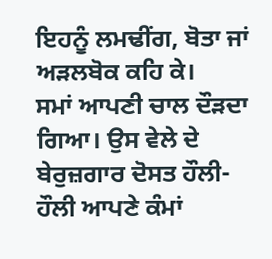ਇਹਨੂੰ ਲਮਢੀਂਗ, ਬੋਤਾ ਜਾਂ ਅੜਲਬੋਕ ਕਹਿ ਕੇ।
ਸਮਾਂ ਆਪਣੀ ਚਾਲ ਦੌੜਦਾ ਗਿਆ। ਉਸ ਵੇਲੇ ਦੇ ਬੇਰੁਜ਼ਗਾਰ ਦੋਸਤ ਹੌਲੀ-ਹੌਲੀ ਆਪਣੇ ਕੰਮਾਂ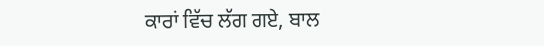ਕਾਰਾਂ ਵਿੱਚ ਲੱਗ ਗਏ, ਬਾਲ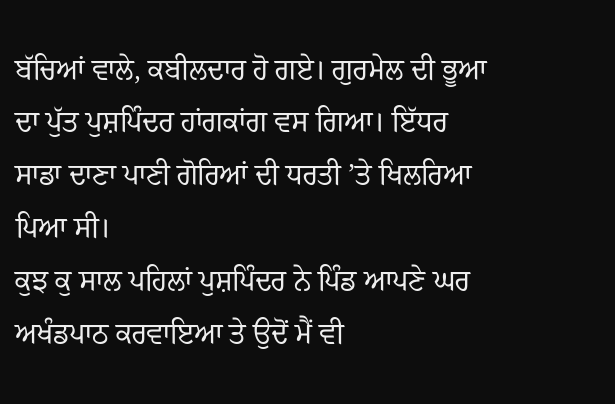ਬੱਚਿਆਂ ਵਾਲੇ, ਕਬੀਲਦਾਰ ਹੋ ਗਏ। ਗੁਰਮੇਲ ਦੀ ਭੂਆ ਦਾ ਪੁੱਤ ਪੁਸ਼ਪਿੰਦਰ ਹਾਂਗਕਾਂਗ ਵਸ ਗਿਆ। ਇੱਧਰ ਸਾਡਾ ਦਾਣਾ ਪਾਣੀ ਗੋਰਿਆਂ ਦੀ ਧਰਤੀ ’ਤੇ ਖਿਲਰਿਆ ਪਿਆ ਸੀ।
ਕੁਝ ਕੁ ਸਾਲ ਪਹਿਲਾਂ ਪੁਸ਼ਪਿੰਦਰ ਨੇ ਪਿੰਡ ਆਪਣੇ ਘਰ ਅਖੰਡਪਾਠ ਕਰਵਾਇਆ ਤੇ ਉਦੋਂ ਮੈਂ ਵੀ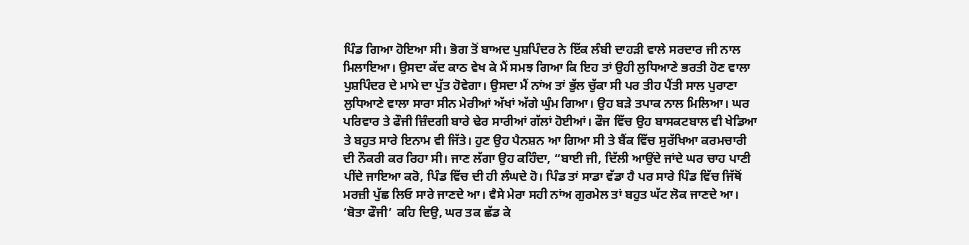ਪਿੰਡ ਗਿਆ ਹੋਇਆ ਸੀ। ਭੋਗ ਤੋਂ ਬਾਅਦ ਪੁਸ਼ਪਿੰਦਰ ਨੇ ਇੱਕ ਲੰਬੀ ਦਾਹੜੀ ਵਾਲੇ ਸਰਦਾਰ ਜੀ ਨਾਲ ਮਿਲਾਇਆ। ਉਸਦਾ ਕੱਦ ਕਾਠ ਵੇਖ ਕੇ ਮੈਂ ਸਮਝ ਗਿਆ ਕਿ ਇਹ ਤਾਂ ਉਹੀ ਲੁਧਿਆਣੇ ਭਰਤੀ ਹੋਣ ਵਾਲਾ ਪੁਸ਼ਪਿੰਦਰ ਦੇ ਮਾਮੇ ਦਾ ਪੁੱਤ ਹੋਵੇਗਾ। ਉਸਦਾ ਮੈਂ ਨਾਂਅ ਤਾਂ ਭੁੱਲ ਚੁੱਕਾ ਸੀ ਪਰ ਤੀਹ ਪੈਂਤੀ ਸਾਲ ਪੁਰਾਣਾ ਲੁਧਿਆਣੇ ਵਾਲਾ ਸਾਰਾ ਸੀਨ ਮੇਰੀਆਂ ਅੱਖਾਂ ਅੱਗੇ ਘੁੰਮ ਗਿਆ। ਉਹ ਬੜੇ ਤਪਾਕ ਨਾਲ ਮਿਲਿਆ। ਘਰ ਪਰਿਵਾਰ ਤੇ ਫੌਜੀ ਜ਼ਿੰਦਗੀ ਬਾਰੇ ਢੇਰ ਸਾਰੀਆਂ ਗੱਲਾਂ ਹੋਈਆਂ। ਫੌਜ ਵਿੱਚ ਉਹ ਬਾਸਕਟਬਾਲ ਵੀ ਖੇਡਿਆ ਤੇ ਬਹੁਤ ਸਾਰੇ ਇਨਾਮ ਵੀ ਜਿੱਤੇ। ਹੁਣ ਉਹ ਪੈਨਸ਼ਨ ਆ ਗਿਆ ਸੀ ਤੇ ਬੈਂਕ ਵਿੱਚ ਸੁਰੱਖਿਆ ਕਰਮਚਾਰੀ ਦੀ ਨੌਕਰੀ ਕਰ ਰਿਹਾ ਸੀ। ਜਾਣ ਲੱਗਾ ਉਹ ਕਹਿੰਦਾ, “ਬਾਈ ਜੀ, ਦਿੱਲੀ ਆਉਂਦੇ ਜਾਂਦੇ ਘਰ ਚਾਹ ਪਾਣੀ ਪੀਂਦੇ ਜਾਇਆ ਕਰੋ, ਪਿੰਡ ਵਿੱਚ ਦੀ ਹੀ ਲੰਘਦੇ ਹੋ। ਪਿੰਡ ਤਾਂ ਸਾਡਾ ਵੱਡਾ ਹੈ ਪਰ ਸਾਰੇ ਪਿੰਡ ਵਿੱਚ ਜਿੱਥੋਂ ਮਰਜ਼ੀ ਪੁੱਛ ਲਿਓ ਸਾਰੇ ਜਾਣਦੇ ਆ। ਵੈਸੇ ਮੇਰਾ ਸਹੀ ਨਾਂਅ ਗੁਰਮੇਲ ਤਾਂ ਬਹੁਤ ਘੱਟ ਲੋਕ ਜਾਣਦੇ ਆ। ‘ਬੋਤਾ ਫੌਜੀ’ ਕਹਿ ਦਿਉ, ਘਰ ਤਕ ਛੱਡ ਕੇ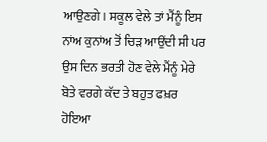ਆਉਣਗੇ। ਸਕੂਲ ਵੇਲੇ ਤਾਂ ਮੈਂਨੂੰ ਇਸ ਨਾਂਅ ਕੁਨਾਂਅ ਤੋਂ ਚਿੜ ਆਉਂਦੀ ਸੀ ਪਰ ਉਸ ਦਿਨ ਭਰਤੀ ਹੋਣ ਵੇਲੇ ਮੈਂਨੂੰ ਮੇਰੇ ਬੋਤੇ ਵਰਗੇ ਕੱਦ ਤੇ ਬਹੁਤ ਫਖ਼ਰ ਹੋਇਆ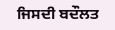ਜਿਸਦੀ ਬਦੌਲਤ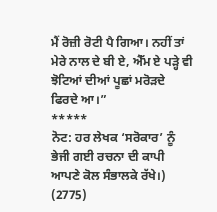ਮੈਂ ਰੋਜ਼ੀ ਰੋਟੀ ਪੈ ਗਿਆ। ਨਹੀਂ ਤਾਂ ਮੇਰੇ ਨਾਲ ਦੇ ਬੀ ਏ, ਐੱਮ ਏ ਪੜ੍ਹੇ ਵੀ ਝੋਟਿਆਂ ਦੀਆਂ ਪੂਛਾਂ ਮਰੋੜਦੇ ਫਿਰਦੇ ਆ।”
*****
ਨੋਟ: ਹਰ ਲੇਖਕ ‘ਸਰੋਕਾਰ’ ਨੂੰ ਭੇਜੀ ਗਈ ਰਚਨਾ ਦੀ ਕਾਪੀ ਆਪਣੇ ਕੋਲ ਸੰਭਾਲਕੇ ਰੱਖੇ।)
(2775)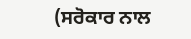(ਸਰੋਕਾਰ ਨਾਲ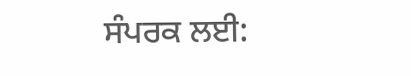ਸੰਪਰਕ ਲਈ: